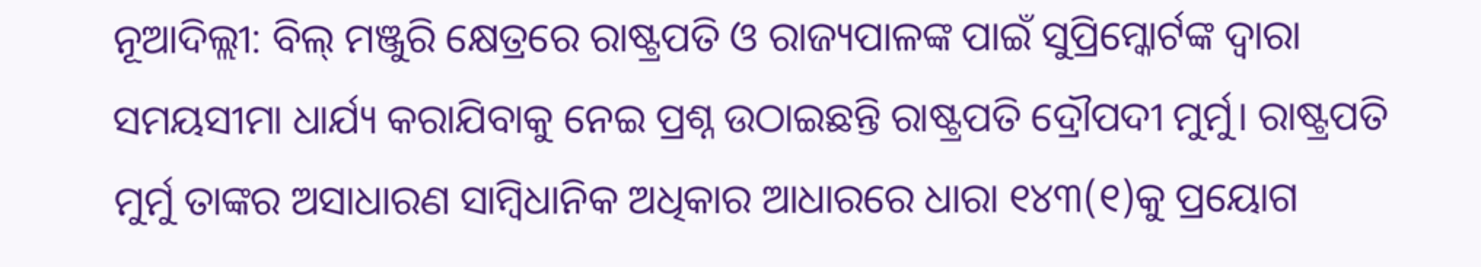ନୂଆଦିଲ୍ଲୀ: ବିଲ୍ ମଞ୍ଜୁରି କ୍ଷେତ୍ରରେ ରାଷ୍ଟ୍ରପତି ଓ ରାଜ୍ୟପାଳଙ୍କ ପାଇଁ ସୁପ୍ରିମ୍କୋର୍ଟଙ୍କ ଦ୍ବାରା ସମୟସୀମା ଧାର୍ଯ୍ୟ କରାଯିବାକୁ ନେଇ ପ୍ରଶ୍ନ ଉଠାଇଛନ୍ତି ରାଷ୍ଟ୍ରପତି ଦ୍ରୌପଦୀ ମୁର୍ମୁ। ରାଷ୍ଟ୍ରପତି ମୁର୍ମୁ ତାଙ୍କର ଅସାଧାରଣ ସାମ୍ବିଧାନିକ ଅଧିକାର ଆଧାରରେ ଧାରା ୧୪୩(୧)କୁ ପ୍ରୟୋଗ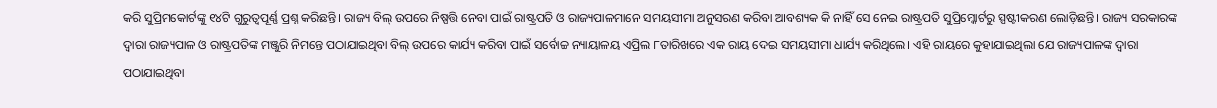କରି ସୁପ୍ରିମକୋର୍ଟଙ୍କୁ ୧୪ଟି ଗୁରୁତ୍ୱପୂର୍ଣ୍ଣ ପ୍ରଶ୍ନ କରିଛନ୍ତି। ରାଜ୍ୟ ବିଲ୍ ଉପରେ ନିଷ୍ପତ୍ତି ନେବା ପାଇଁ ରାଷ୍ଟ୍ରପତି ଓ ରାଜ୍ୟପାଳମାନେ ସମୟସୀମା ଅନୁସରଣ କରିବା ଆବଶ୍ୟକ କି ନାହିଁ ସେ ନେଇ ରାଷ୍ଟ୍ରପତି ସୁପ୍ରିମ୍କୋର୍ଟରୁ ସ୍ପଷ୍ଟୀକରଣ ଲୋଡ଼ିଛନ୍ତି। ରାଜ୍ୟ ସରକାରଙ୍କ ଦ୍ୱାରା ରାଜ୍ୟପାଳ ଓ ରାଷ୍ଟ୍ରପତିଙ୍କ ମଞ୍ଜୁରି ନିମନ୍ତେ ପଠାଯାଇଥିବା ବିଲ୍ ଉପରେ କାର୍ଯ୍ୟ କରିବା ପାଇଁ ସର୍ବୋଚ୍ଚ ନ୍ୟାୟାଳୟ ଏପ୍ରିଲ ୮ତାରିଖରେ ଏକ ରାୟ ଦେଇ ସମୟସୀମା ଧାର୍ଯ୍ୟ କରିଥିଲେ। ଏହି ରାୟରେ କୁହାଯାଇଥିଲା ଯେ ରାଜ୍ୟପାଳଙ୍କ ଦ୍ୱାରା ପଠାଯାଇଥିବା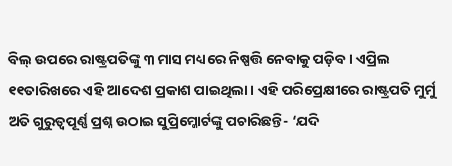ବିଲ୍ ଉପରେ ରାଷ୍ଟ୍ରପତିଙ୍କୁ ୩ ମାସ ମଧ୍ୟରେ ନିଷ୍ପତ୍ତି ନେବାକୁ ପଡ଼ିବ। ଏପ୍ରିଲ ୧୧ତାରିଖରେ ଏହି ଆଦେଶ ପ୍ରକାଶ ପାଇଥିଲା। ଏହି ପରିପ୍ରେକ୍ଷୀରେ ରାଷ୍ଟ୍ରପତି ମୁର୍ମୁ ଅତି ଗୁରୁତ୍ବପୂର୍ଣ୍ଣ ପ୍ରଶ୍ନ ଉଠାଇ ସୁପ୍ରିମ୍କୋର୍ଟଙ୍କୁ ପଚାରିଛନ୍ତି- ‘ଯଦି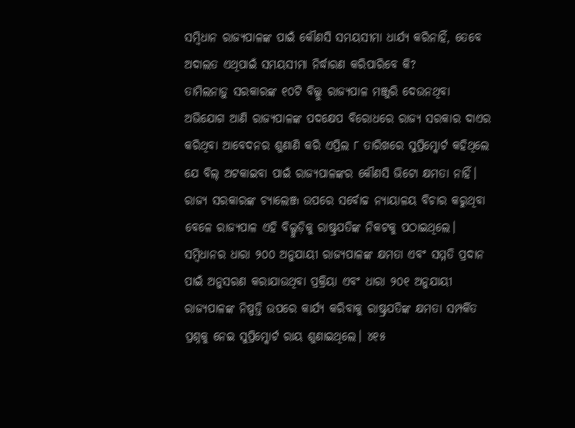ସମ୍ବିଧାନ ରାଜ୍ୟପାଳଙ୍କ ପାଇଁ କୌଣସି ସମୟସୀମା ଧାର୍ଯ୍ୟ କରିନାହିଁ, ତେବେ ଅଦାଲତ ଏଥିପାଇଁ ସମୟସୀମା ନିର୍ଦ୍ଧାରଣ କରିପାରିବେ କି?
ତାମିଲନାଡ଼ୁ ସରକାରଙ୍କ ୧୦ଟି ବିଲ୍କୁ ରାଜ୍ୟପାଳ ମଞ୍ଜୁରି ଦେଉନଥିବା ଅଭିଯୋଗ ଆଣି ରାଜ୍ୟପାଳଙ୍କ ପଦକ୍ଷେପ ବିରୋଧରେ ରାଜ୍ୟ ସରକାର ଦାଏର କରିଥିବା ଆବେଦନର ଶୁଣାଣି କରି ଏପ୍ରିଲ ୮ ତାରିଖରେ ସୁପ୍ରିମ୍କୋର୍ଟ କହିଥିଲେ ଯେ ବିଲ୍ ଅଟକାଇବା ପାଇଁ ରାଜ୍ୟପାଳଙ୍କର କୌଣସି ଭିଟୋ କ୍ଷମତା ନାହିଁ। ରାଜ୍ୟ ସରକାରଙ୍କ ଚ୍ୟାଲେଞ୍ଜ ଉପରେ ସର୍ବୋଚ୍ଚ ନ୍ୟାୟାଳୟ ବିଚାର କରୁଥିବା ବେଳେ ରାଜ୍ୟପାଳ ଏହି ବିଲ୍ଗୁଡ଼ିକୁ ରାଷ୍ଟ୍ରପତିଙ୍କ ନିକଟକୁ ପଠାଇଥିଲେ। ସମ୍ବିଧାନର ଧାରା ୨୦୦ ଅନୁଯାୟୀ ରାଜ୍ୟପାଳଙ୍କ କ୍ଷମତା ଏବଂ ସମ୍ମତି ପ୍ରଦାନ ପାଇଁ ଅନୁସରଣ କରାଯାଉଥିବା ପ୍ରକ୍ରିୟା ଏବଂ ଧାରା ୨୦୧ ଅନୁଯାୟୀ ରାଜ୍ୟପାଳଙ୍କ ନିଷ୍ପତ୍ତି ଉପରେ କାର୍ଯ୍ୟ କରିବାକୁ ରାଷ୍ଟ୍ରପତିଙ୍କ କ୍ଷମତା ସମ୍ପର୍କିତ ପ୍ରଶ୍ନକୁ ନେଇ ସୁପ୍ରିମ୍କୋର୍ଟ ରାୟ ଶୁଣାଇଥିଲେ। ୪୧୫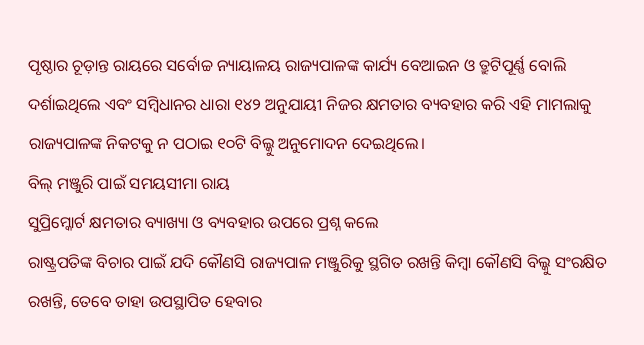ପୃଷ୍ଠାର ଚୂଡ଼ାନ୍ତ ରାୟରେ ସର୍ବୋଚ୍ଚ ନ୍ୟାୟାଳୟ ରାଜ୍ୟପାଳଙ୍କ କାର୍ଯ୍ୟ ବେଆଇନ ଓ ତ୍ରୁଟିପୂର୍ଣ୍ଣ ବୋଲି ଦର୍ଶାଇଥିଲେ ଏବଂ ସମ୍ବିଧାନର ଧାରା ୧୪୨ ଅନୁଯାୟୀ ନିଜର କ୍ଷମତାର ବ୍ୟବହାର କରି ଏହି ମାମଲାକୁ ରାଜ୍ୟପାଳଙ୍କ ନିକଟକୁ ନ ପଠାଇ ୧୦ଟି ବିଲ୍କୁ ଅନୁମୋଦନ ଦେଇଥିଲେ।
ବିଲ୍ ମଞ୍ଜୁରି ପାଇଁ ସମୟସୀମା ରାୟ
ସୁପ୍ରିମ୍କୋର୍ଟ କ୍ଷମତାର ବ୍ୟାଖ୍ୟା ଓ ବ୍ୟବହାର ଉପରେ ପ୍ରଶ୍ନ କଲେ
ରାଷ୍ଟ୍ରପତିଙ୍କ ବିଚାର ପାଇଁ ଯଦି କୌଣସି ରାଜ୍ୟପାଳ ମଞ୍ଜୁରିକୁ ସ୍ଥଗିତ ରଖନ୍ତି କିମ୍ବା କୌଣସି ବିଲ୍କୁ ସଂରକ୍ଷିତ ରଖନ୍ତି, ତେବେ ତାହା ଉପସ୍ଥାପିତ ହେବାର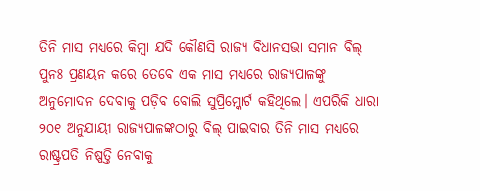ତିନି ମାସ ମଧ୍ୟରେ କିମ୍ବା ଯଦି କୌଣସି ରାଜ୍ୟ ବିଧାନସଭା ସମାନ ବିଲ୍ ପୁନଃ ପ୍ରଣୟନ କରେ ତେବେ ଏକ ମାସ ମଧ୍ୟରେ ରାଜ୍ୟପାଳଙ୍କୁ ଅନୁମୋଦନ ଦେବାକୁ ପଡ଼ିବ ବୋଲି ସୁପ୍ରିମ୍କୋର୍ଟ କହିଥିଲେ। ଏପରିକି ଧାରା ୨୦୧ ଅନୁଯାୟୀ ରାଜ୍ୟପାଳଙ୍କଠାରୁ ବିଲ୍ ପାଇବାର ତିନି ମାସ ମଧ୍ୟରେ ରାଷ୍ଟ୍ରପତି ନିଷ୍ପତ୍ତି ନେବାକୁ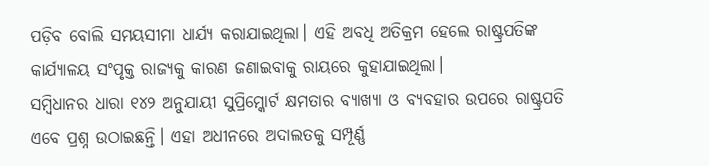ପଡ଼ିବ ବୋଲି ସମୟସୀମା ଧାର୍ଯ୍ୟ କରାଯାଇଥିଲା। ଏହି ଅବଧି ଅତିକ୍ରମ ହେଲେ ରାଷ୍ଟ୍ରପତିଙ୍କ କାର୍ଯ୍ୟାଳୟ ସଂପୃକ୍ତ ରାଜ୍ୟକୁ କାରଣ ଜଣାଇବାକୁ ରାୟରେ କୁହାଯାଇଥିଲା।
ସମ୍ବିଧାନର ଧାରା ୧୪୨ ଅନୁଯାୟୀ ସୁପ୍ରିମ୍କୋର୍ଟ କ୍ଷମତାର ବ୍ୟାଖ୍ୟା ଓ ବ୍ୟବହାର ଉପରେ ରାଷ୍ଟ୍ରପତି ଏବେ ପ୍ରଶ୍ନ ଉଠାଇଛନ୍ତି। ଏହା ଅଧୀନରେ ଅଦାଲତକୁ ସମ୍ପୂର୍ଣ୍ଣ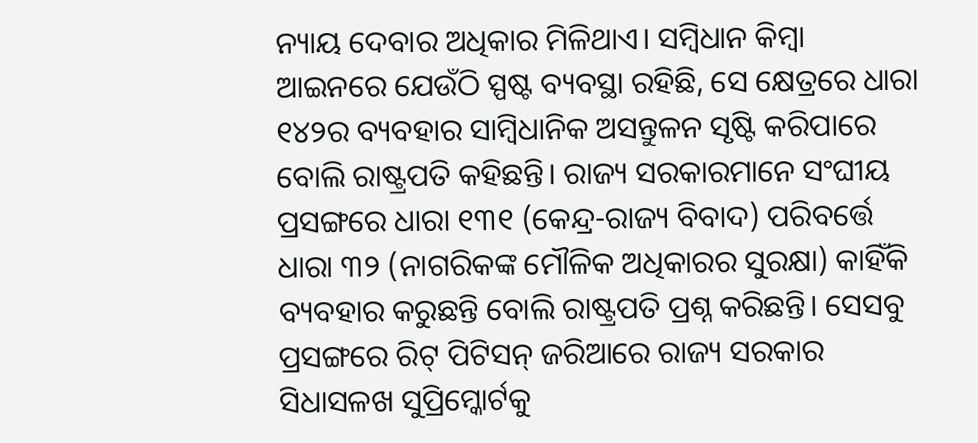ନ୍ୟାୟ ଦେବାର ଅଧିକାର ମିଳିଥାଏ। ସମ୍ବିଧାନ କିମ୍ବା ଆଇନରେ ଯେଉଁଠି ସ୍ପଷ୍ଟ ବ୍ୟବସ୍ଥା ରହିଛି, ସେ କ୍ଷେତ୍ରରେ ଧାରା ୧୪୨ର ବ୍ୟବହାର ସାମ୍ବିଧାନିକ ଅସନ୍ତୁଳନ ସୃଷ୍ଟି କରିପାରେ ବୋଲି ରାଷ୍ଟ୍ରପତି କହିଛନ୍ତି। ରାଜ୍ୟ ସରକାରମାନେ ସଂଘୀୟ ପ୍ରସଙ୍ଗରେ ଧାରା ୧୩୧ (କେନ୍ଦ୍ର-ରାଜ୍ୟ ବିବାଦ) ପରିବର୍ତ୍ତେ ଧାରା ୩୨ (ନାଗରିକଙ୍କ ମୌଳିକ ଅଧିକାରର ସୁରକ୍ଷା) କାହିଁକି ବ୍ୟବହାର କରୁଛନ୍ତି ବୋଲି ରାଷ୍ଟ୍ରପତି ପ୍ରଶ୍ନ କରିଛନ୍ତି। ସେସବୁ ପ୍ରସଙ୍ଗରେ ରିଟ୍ ପିଟିସନ୍ ଜରିଆରେ ରାଜ୍ୟ ସରକାର ସିଧାସଳଖ ସୁପ୍ରିମ୍କୋର୍ଟକୁ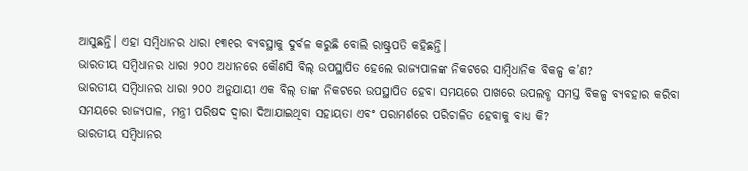ଆସୁଛନ୍ତି। ଏହା ସମ୍ବିଧାନର ଧାରା ୧୩୧ର ବ୍ୟବସ୍ଥାକୁ ଦୁର୍ବଳ କରୁଛି ବୋଲି ରାଷ୍ଟ୍ରପତି କହିଛନ୍ତି।
ଭାରତୀୟ ସମ୍ବିଧାନର ଧାରା ୨୦୦ ଅଧୀନରେ କୌଣସି ବିଲ୍ ଉପସ୍ଥାପିତ ହେଲେ ରାଜ୍ୟପାଳଙ୍କ ନିକଟରେ ସାମ୍ବିଧାନିକ ବିକଳ୍ପ କ’ଣ?
ଭାରତୀୟ ସମ୍ବିଧାନର ଧାରା ୨୦୦ ଅନୁଯାୟୀ ଏକ ବିଲ୍ ତାଙ୍କ ନିକଟରେ ଉପସ୍ଥାପିତ ହେବା ସମୟରେ ପାଖରେ ଉପଲବ୍ଧ ସମସ୍ତ ବିକଳ୍ପ ବ୍ୟବହାର କରିବା ସମୟରେ ରାଜ୍ୟପାଳ, ମନ୍ତ୍ରୀ ପରିଷଦ ଦ୍ୱାରା ଦିଆଯାଇଥିବା ସହାୟତା ଏବଂ ପରାମର୍ଶରେ ପରିଚାଳିତ ହେବାକୁ ବାଧ୍ୟ କି?
ଭାରତୀୟ ସମ୍ବିଧାନର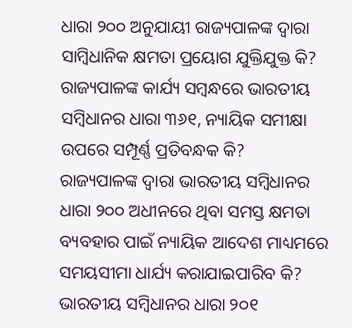ଧାରା ୨୦୦ ଅନୁଯାୟୀ ରାଜ୍ୟପାଳଙ୍କ ଦ୍ୱାରା ସାମ୍ବିଧାନିକ କ୍ଷମତା ପ୍ରୟୋଗ ଯୁକ୍ତିଯୁକ୍ତ କି?
ରାଜ୍ୟପାଳଙ୍କ କାର୍ଯ୍ୟ ସମ୍ବନ୍ଧରେ ଭାରତୀୟ ସମ୍ବିଧାନର ଧାରା ୩୬୧, ନ୍ୟାୟିକ ସମୀକ୍ଷା ଉପରେ ସମ୍ପୂର୍ଣ୍ଣ ପ୍ରତିବନ୍ଧକ କି?
ରାଜ୍ୟପାଳଙ୍କ ଦ୍ୱାରା ଭାରତୀୟ ସମ୍ବିଧାନର ଧାରା ୨୦୦ ଅଧୀନରେ ଥିବା ସମସ୍ତ କ୍ଷମତା ବ୍ୟବହାର ପାଇଁ ନ୍ୟାୟିକ ଆଦେଶ ମାଧ୍ୟମରେ ସମୟସୀମା ଧାର୍ଯ୍ୟ କରାଯାଇପାରିବ କି?
ଭାରତୀୟ ସମ୍ବିଧାନର ଧାରା ୨୦୧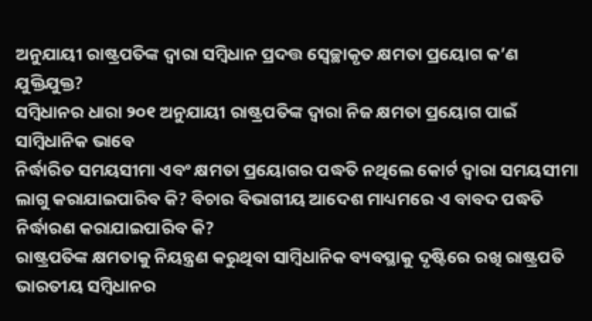ଅନୁଯାୟୀ ରାଷ୍ଟ୍ରପତିଙ୍କ ଦ୍ୱାରା ସମ୍ବିଧାନ ପ୍ରଦତ୍ତ ସ୍ବେଚ୍ଛାକୃତ କ୍ଷମତା ପ୍ରୟୋଗ କ’ଣ ଯୁକ୍ତିଯୁକ୍ତ?
ସମ୍ବିଧାନର ଧାରା ୨୦୧ ଅନୁଯାୟୀ ରାଷ୍ଟ୍ରପତିଙ୍କ ଦ୍ୱାରା ନିଜ କ୍ଷମତା ପ୍ରୟୋଗ ପାଇଁ ସାମ୍ବିଧାନିକ ଭାବେ
ନିର୍ଦ୍ଧାରିତ ସମୟସୀମା ଏବଂ କ୍ଷମତା ପ୍ରୟୋଗର ପଦ୍ଧତି ନଥିଲେ କୋର୍ଟ ଦ୍ବାରା ସମୟସୀମା ଲାଗୁ କରାଯାଇପାରିବ କି? ବିଚାର ବିଭାଗୀୟ ଆଦେଶ ମାଧ୍ୟମରେ ଏ ବାବଦ ପଦ୍ଧତି ନିର୍ଦ୍ଧାରଣ କରାଯାଇପାରିବ କି?
ରାଷ୍ଟ୍ରପତିଙ୍କ କ୍ଷମତାକୁ ନିୟନ୍ତ୍ରଣ କରୁଥିବା ସାମ୍ବିଧାନିକ ବ୍ୟବସ୍ଥାକୁ ଦୃଷ୍ଟିରେ ରଖି ରାଷ୍ଟ୍ରପତି ଭାରତୀୟ ସମ୍ବିଧାନର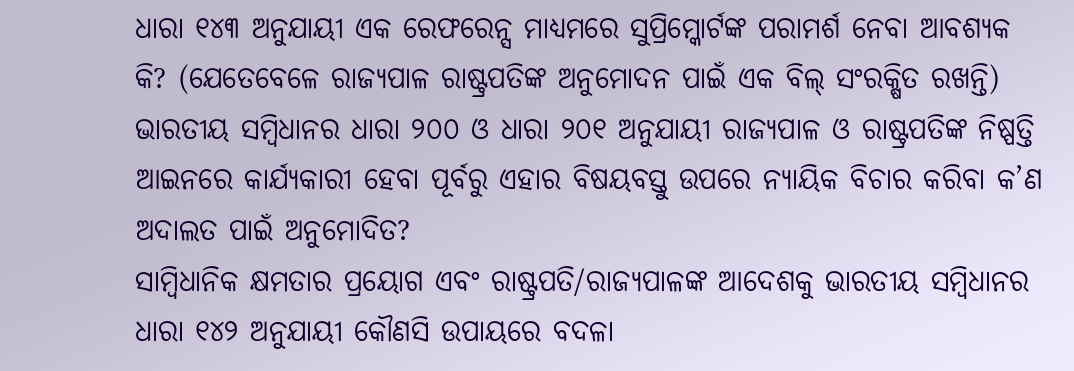ଧାରା ୧୪୩ ଅନୁଯାୟୀ ଏକ ରେଫରେନ୍ସ ମାଧ୍ୟମରେ ସୁପ୍ରିମ୍କୋର୍ଟଙ୍କ ପରାମର୍ଶ ନେବା ଆବଶ୍ୟକ କି? (ଯେତେବେଳେ ରାଜ୍ୟପାଳ ରାଷ୍ଟ୍ରପତିଙ୍କ ଅନୁମୋଦନ ପାଇଁ ଏକ ବିଲ୍ ସଂରକ୍ଷିତ ରଖନ୍ତି)
ଭାରତୀୟ ସମ୍ବିଧାନର ଧାରା ୨୦୦ ଓ ଧାରା ୨୦୧ ଅନୁଯାୟୀ ରାଜ୍ୟପାଳ ଓ ରାଷ୍ଟ୍ରପତିଙ୍କ ନିଷ୍ପତ୍ତି ଆଇନରେ କାର୍ଯ୍ୟକାରୀ ହେବା ପୂର୍ବରୁ ଏହାର ବିଷୟବସ୍ତୁ ଉପରେ ନ୍ୟାୟିକ ବିଚାର କରିବା କ’ଣ ଅଦାଲତ ପାଇଁ ଅନୁମୋଦିତ?
ସାମ୍ବିଧାନିକ କ୍ଷମତାର ପ୍ରୟୋଗ ଏବଂ ରାଷ୍ଟ୍ରପତି/ରାଜ୍ୟପାଳଙ୍କ ଆଦେଶକୁ ଭାରତୀୟ ସମ୍ବିଧାନର ଧାରା ୧୪୨ ଅନୁଯାୟୀ କୌଣସି ଉପାୟରେ ବଦଳା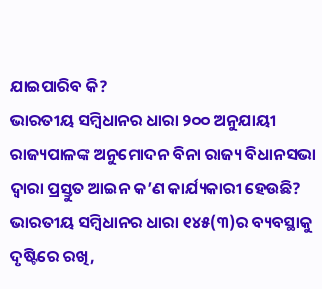ଯାଇପାରିବ କି?
ଭାରତୀୟ ସମ୍ବିଧାନର ଧାରା ୨୦୦ ଅନୁଯାୟୀ ରାଜ୍ୟପାଳଙ୍କ ଅନୁମୋଦନ ବିନା ରାଜ୍ୟ ବିଧାନସଭା ଦ୍ୱାରା ପ୍ରସ୍ତୁତ ଆଇନ କ’ଣ କାର୍ଯ୍ୟକାରୀ ହେଉଛି?
ଭାରତୀୟ ସମ୍ବିଧାନର ଧାରା ୧୪୫(୩)ର ବ୍ୟବସ୍ଥାକୁ ଦୃଷ୍ଟିରେ ରଖି,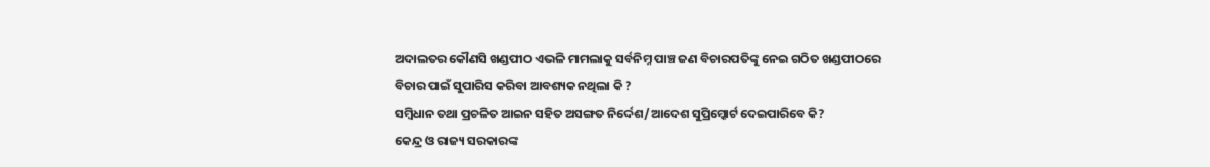ଅଦାଲତର କୌଣସି ଖଣ୍ଡପୀଠ ଏଭଳି ମାମଲାକୁ ସର୍ବନିମ୍ନ ପାଞ୍ଚ ଜଣ ବିଚାରପତିଙ୍କୁ ନେଇ ଗଠିତ ଖଣ୍ଡପୀଠରେ ବିଚାର ପାଇଁ ସୁପାରିସ କରିବା ଆବଶ୍ୟକ ନଥିଲା କି ?
ସମ୍ବିଧାନ ତଥା ପ୍ରଚଳିତ ଆଇନ ସହିତ ଅସଙ୍ଗତ ନିର୍ଦ୍ଦେଶ/ଆଦେଶ ସୁପ୍ରିମ୍କୋର୍ଟ ଦେଇପାରିବେ କି?
କେନ୍ଦ୍ର ଓ ରାଜ୍ୟ ସରକାରଙ୍କ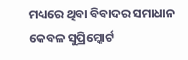ମଧ୍ୟରେ ଥିବା ବିବାଦର ସମାଧାନ କେବଳ ସୁପ୍ରିମ୍କୋର୍ଟ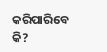କରିପାରିବେ କି?